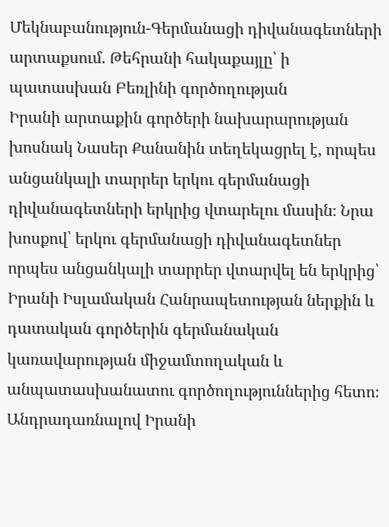Մեկնաբանություն-Գերմանացի դիվանագետների արտաքսում. Թեհրանի հակաքայլը՝ ի պատասխան Բեռլինի գործողության
Իրանի արտաքին գործերի նախարարության խոսնակ Նասեր Քանանին տեղեկացրել է, որպես անցանկալի տարրեր երկու գերմանացի դիվանագետների երկրից վտարելու մասին։ Նրա խոսքով՝ երկու գերմանացի դիվանագետներ որպես անցանկալի տարրեր վտարվել են երկրից՝ Իրանի Իսլամական Հանրապետության ներքին և դատական գործերին գերմանական կառավարության միջամտողական և անպատասխանատու գործողություններից հետո։
Անդրադառնալով Իրանի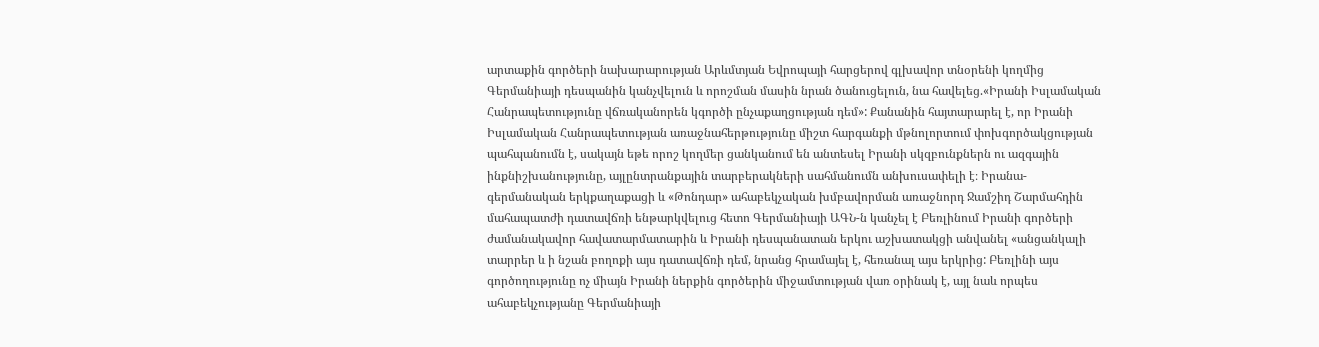արտաքին գործերի նախարարության Արևմտյան Եվրոպայի հարցերով գլխավոր տնօրենի կողմից Գերմանիայի դեսպանին կանչվելուն և որոշման մասին նրան ծանուցելուն, նա հավելեց.«Իրանի Իսլամական Հանրապետությունը վճռականորեն կգործի ընչաքաղցության դեմ»: Քանանին հայտարարել է, որ Իրանի Իսլամական Հանրապետության առաջնահերթությունը միշտ հարգանքի մթնոլորտում փոխգործակցության պահպանումն է, սակայն եթե որոշ կողմեր ցանկանում են անտեսել Իրանի սկզբունքներն ու ազգային ինքնիշխանությունը, այլընտրանքային տարբերակների սահմանումն անխուսափելի է։ Իրանա-գերմանական երկքաղաքացի և «Թոնդար» ահաբեկչական խմբավորման առաջնորդ Ջամշիդ Շարմահդին մահապատժի դատավճռի ենթարկվելուց հետո Գերմանիայի ԱԳՆ-ն կանչել է Բեռլինում Իրանի գործերի ժամանակավոր հավատարմատարին և Իրանի դեսպանատան երկու աշխատակցի անվանել «անցանկալի տարրեր և ի նշան բողոքի այս դատավճռի դեմ, նրանց հրամայել է, հեռանալ այս երկրից: Բեռլինի այս գործողությունը ոչ միայն Իրանի ներքին գործերին միջամտության վառ օրինակ է, այլ նաև որպես ահաբեկչությանը Գերմանիայի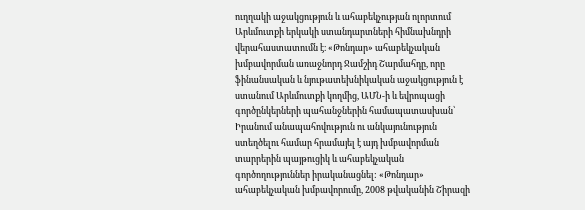ուղղակի աջակցություն և ահաբեկչության ոլորտում Արևմուտքի երկակի ստանդարտների հիմնախնդրի վերահաստատումն է։ «Թոնդար» ահաբեկչական խմբավորման առաջնորդ Ջամշիդ Շարմահդը, որը ֆինանսական և նյութատեխնիկական աջակցություն է ստանում Արևմուտքի կողմից, ԱՄՆ-ի և եվրոպացի գործընկերների պահանջներին համապատասխան՝ Իրանում անապահովություն ու անկայունություն ստեղծելու համար հրամայել է այդ խմբավորման տարրերին պայթուցիկ և ահաբեկչական գործողություններ իրականացնել: «Թոնդար» ահաբեկչական խմբավորումը, 2008 թվականին Շիրազի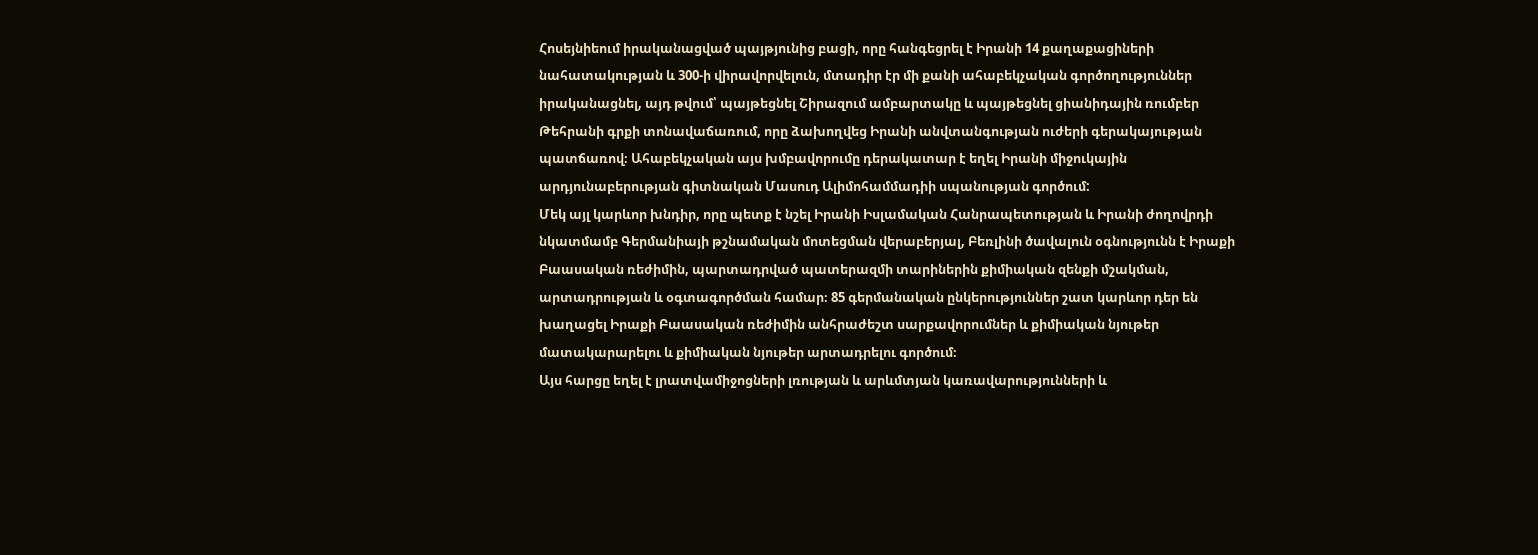Հոսեյնիեում իրականացված պայթյունից բացի, որը հանգեցրել է Իրանի 14 քաղաքացիների նահատակության և 300-ի վիրավորվելուն, մտադիր էր մի քանի ահաբեկչական գործողություններ իրականացնել, այդ թվում՝ պայթեցնել Շիրազում ամբարտակը և պայթեցնել ցիանիդային ռումբեր Թեհրանի գրքի տոնավաճառում, որը ձախողվեց Իրանի անվտանգության ուժերի գերակայության պատճառով։ Ահաբեկչական այս խմբավորումը դերակատար է եղել Իրանի միջուկային արդյունաբերության գիտնական Մասուդ Ալիմոհամմադիի սպանության գործում:
Մեկ այլ կարևոր խնդիր, որը պետք է նշել Իրանի Իսլամական Հանրապետության և Իրանի ժողովրդի նկատմամբ Գերմանիայի թշնամական մոտեցման վերաբերյալ, Բեռլինի ծավալուն օգնությունն է Իրաքի Բաասական ռեժիմին, պարտադրված պատերազմի տարիներին քիմիական զենքի մշակման, արտադրության և օգտագործման համար։ 85 գերմանական ընկերություններ շատ կարևոր դեր են խաղացել Իրաքի Բաասական ռեժիմին անհրաժեշտ սարքավորումներ և քիմիական նյութեր մատակարարելու և քիմիական նյութեր արտադրելու գործում։
Այս հարցը եղել է լրատվամիջոցների լռության և արևմտյան կառավարությունների և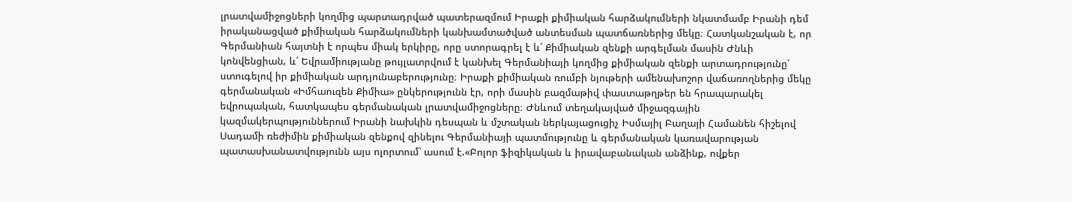լրատվամիջոցների կողմից պարտադրված պատերազմում Իրաքի քիմիական հարձակումների նկատմամբ Իրանի դեմ իրականացված քիմիական հարձակումների կանխամտածված անտեսման պատճառներից մեկը։ Հատկանշական է, որ Գերմանիան հայտնի է որպես միակ երկիրը, որը ստորագրել է և՛ Քիմիական զենքի արգելման մասին Ժնևի կոնվենցիան, և՛ Եվրամիությանը թույլատրվում է կանխել Գերմանիայի կողմից քիմիական զենքի արտադրությունը՝ ստուգելով իր քիմիական արդյունաբերությունը։ Իրաքի քիմիական ռումբի նյութերի ամենախոշոր վաճառողներից մեկը գերմանական «Իմհաուզեն Քիմիա» ընկերությունն էր, որի մասին բազմաթիվ փաստաթղթեր են հրապարակել եվրոպական, հատկապես գերմանական լրատվամիջոցները։ Ժնևում տեղակայված միջազգային կազմակերպություններում Իրանի նախկին դեսպան և մշտական ներկայացուցիչ Իսմայիլ Բաղայի Համանեն հիշելով Սադամի ռեժիմին քիմիական զենքով զինելու Գերմանիայի պատմությունը և գերմանական կառավարության պատասխանատվությունն այս ոլորտում՝ ասում է.«Բոլոր ֆիզիկական և իրավաբանական անձինք, ովքեր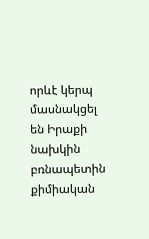որևէ կերպ մասնակցել են Իրաքի նախկին բռնապետին քիմիական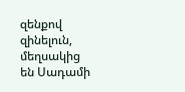զենքով զինելուն, մեղսակից են Սադամի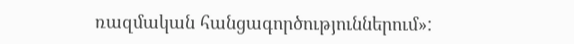ռազմական հանցագործություններում»: